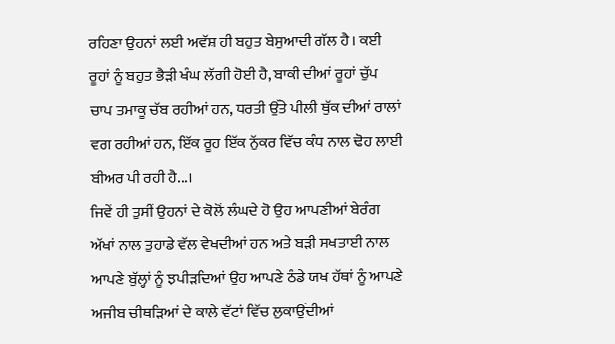ਰਹਿਣਾ ਉਹਨਾਂ ਲਈ ਅਵੱਸ਼ ਹੀ ਬਹੁਤ ਬੇਸੁਆਦੀ ਗੱਲ ਹੈ। ਕਈ ਰੂਹਾਂ ਨੂੰ ਬਹੁਤ ਭੈੜੀ ਖੰਘ ਲੱਗੀ ਹੋਈ ਹੈ, ਬਾਕੀ ਦੀਆਂ ਰੂਹਾਂ ਚੁੱਪ ਚਾਪ ਤਮਾਕੂ ਚੱਬ ਰਹੀਆਂ ਹਨ, ਧਰਤੀ ਉੱਤੇ ਪੀਲੀ ਥੁੱਕ ਦੀਆਂ ਰਾਲਾਂ ਵਗ ਰਹੀਆਂ ਹਨ, ਇੱਕ ਰੂਹ ਇੱਕ ਨੁੱਕਰ ਵਿੱਚ ਕੰਧ ਨਾਲ ਢੋਹ ਲਾਈ ਬੀਅਰ ਪੀ ਰਹੀ ਹੈ...।
ਜਿਵੇਂ ਹੀ ਤੁਸੀਂ ਉਹਨਾਂ ਦੇ ਕੋਲੋਂ ਲੰਘਦੇ ਹੋ ਉਹ ਆਪਣੀਆਂ ਬੇਰੰਗ ਅੱਖਾਂ ਨਾਲ ਤੁਹਾਡੇ ਵੱਲ ਵੇਖਦੀਆਂ ਹਨ ਅਤੇ ਬੜੀ ਸਖਤਾਈ ਨਾਲ ਆਪਣੇ ਬੁੱਲ੍ਹਾਂ ਨੂੰ ਝਪੀੜਦਿਆਂ ਉਹ ਆਪਣੇ ਠੰਡੇ ਯਖ ਹੱਥਾਂ ਨੂੰ ਆਪਣੇ ਅਜੀਬ ਚੀਥੜਿਆਂ ਦੇ ਕਾਲੇ ਵੱਟਾਂ ਵਿੱਚ ਲੁਕਾਉਂਦੀਆਂ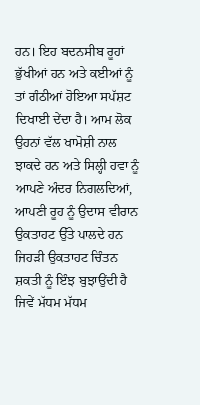ਹਨ। ਇਹ ਬਦਨਸੀਬ ਰੂਹਾਂ ਭੁੱਖੀਆਂ ਹਨ ਅਤੇ ਕਈਆਂ ਨੂੰ ਤਾਂ ਗੰਠੀਆਂ ਹੋਇਆ ਸਪੱਸ਼ਟ ਦਿਖਾਈ ਦੇਂਦਾ ਹੈ। ਆਮ ਲੋਕ ਉਹਨਾਂ ਵੱਲ ਖਾਮੋਸ਼ੀ ਨਾਲ ਝਾਕਦੇ ਹਨ ਅਤੇ ਸਿਲ੍ਹੀ ਹਵਾ ਨੂੰ ਆਪਣੇ ਅੰਦਰ ਨਿਗਲਦਿਆਂ, ਆਪਣੀ ਰੂਹ ਨੂੰ ਉਦਾਸ ਵੀਰਾਨ ਉਕਤਾਹਟ ਉੱਤੇ ਪਾਲਦੇ ਹਨ ਜਿਹੜੀ ਉਕਤਾਹਟ ਚਿੰਤਨ ਸ਼ਕਤੀ ਨੂੰ ਇੰਝ ਬੁਝਾਉਂਦੀ ਹੈ ਜਿਵੇਂ ਮੱਧਮ ਮੱਧਮ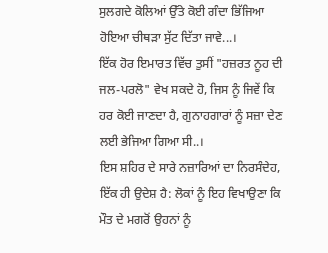ਸੁਲਗਦੇ ਕੋਲਿਆਂ ਉੱਤੇ ਕੋਈ ਗੰਦਾ ਭਿੱਜਿਆ ਹੋਇਆ ਚੀਥੜਾ ਸੁੱਟ ਦਿੱਤਾ ਜਾਵੇ...।
ਇੱਕ ਹੋਰ ਇਮਾਰਤ ਵਿੱਚ ਤੁਸੀਂ "ਹਜ਼ਰਤ ਨੂਹ ਦੀ ਜਲ-ਪਰਲੋ" ਵੇਖ ਸਕਦੇ ਹੋ, ਜਿਸ ਨੂੰ ਜਿਵੇਂ ਕਿ ਹਰ ਕੋਈ ਜਾਣਦਾ ਹੈ, ਗੁਨਾਹਗਾਰਾਂ ਨੂੰ ਸਜ਼ਾ ਦੇਣ ਲਈ ਭੇਜਿਆ ਗਿਆ ਸੀ..।
ਇਸ ਸ਼ਹਿਰ ਦੇ ਸਾਰੇ ਨਜ਼ਾਰਿਆਂ ਦਾ ਨਿਰਸੰਦੇਹ, ਇੱਕ ਹੀ ਉਦੇਸ਼ ਹੈ: ਲੋਕਾਂ ਨੂੰ ਇਹ ਵਿਖਾਉਣਾ ਕਿ ਮੌਤ ਦੇ ਮਗਰੋਂ ਉਹਨਾਂ ਨੂੰ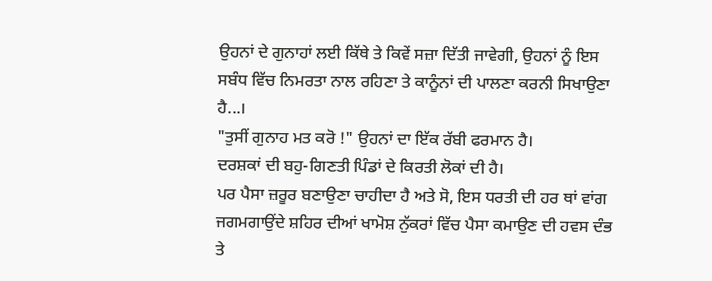ਉਹਨਾਂ ਦੇ ਗੁਨਾਹਾਂ ਲਈ ਕਿੱਥੇ ਤੇ ਕਿਵੇਂ ਸਜ਼ਾ ਦਿੱਤੀ ਜਾਵੇਗੀ, ਉਹਨਾਂ ਨੂੰ ਇਸ ਸਬੰਧ ਵਿੱਚ ਨਿਮਰਤਾ ਨਾਲ ਰਹਿਣਾ ਤੇ ਕਾਨੂੰਨਾਂ ਦੀ ਪਾਲਣਾ ਕਰਨੀ ਸਿਖਾਉਣਾ ਹੈ...।
"ਤੁਸੀਂ ਗੁਨਾਹ ਮਤ ਕਰੋ !" ਉਹਨਾਂ ਦਾ ਇੱਕ ਰੱਬੀ ਫਰਮਾਨ ਹੈ।
ਦਰਸ਼ਕਾਂ ਦੀ ਬਹੁ-ਗਿਣਤੀ ਪਿੰਡਾਂ ਦੇ ਕਿਰਤੀ ਲੋਕਾਂ ਦੀ ਹੈ।
ਪਰ ਪੈਸਾ ਜ਼ਰੂਰ ਬਣਾਉਣਾ ਚਾਹੀਦਾ ਹੈ ਅਤੇ ਸੋ, ਇਸ ਧਰਤੀ ਦੀ ਹਰ ਥਾਂ ਵਾਂਗ ਜਗਮਗਾਉਂਦੇ ਸ਼ਹਿਰ ਦੀਆਂ ਖਾਮੋਸ਼ ਨੁੱਕਰਾਂ ਵਿੱਚ ਪੈਸਾ ਕਮਾਉਣ ਦੀ ਹਵਸ ਦੰਭ ਤੇ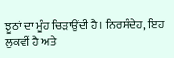ਝੂਠਾਂ ਦਾ ਮੂੰਹ ਚਿੜਾਉਂਦੀ ਹੈ। ਨਿਰਸੰਦੇਹ, ਇਹ ਲੁਕਵੀਂ ਹੈ ਅਤੇ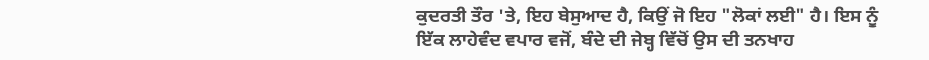ਕੁਦਰਤੀ ਤੌਰ 'ਤੇ, ਇਹ ਬੇਸੁਆਦ ਹੈ, ਕਿਉਂ ਜੋ ਇਹ "ਲੋਕਾਂ ਲਈ" ਹੈ। ਇਸ ਨੂੰ ਇੱਕ ਲਾਹੇਵੰਦ ਵਪਾਰ ਵਜੋਂ, ਬੰਦੇ ਦੀ ਜੇਬ੍ਹ ਵਿੱਚੋਂ ਉਸ ਦੀ ਤਨਖਾਹ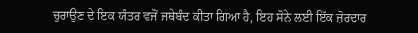ਚੁਰਾਉਣ ਦੇ ਇਕ ਯੰਤਰ ਵਜੋਂ ਜਥੇਬੰਦ ਕੀਤਾ ਗਿਆ ਹੈ, ਇਹ ਸੋਨੇ ਲਈ ਇੱਕ ਜ਼ੋਰਦਾਰ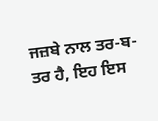ਜਜ਼ਬੇ ਨਾਲ ਤਰ-ਬ-ਤਰ ਹੈ, ਇਹ ਇਸ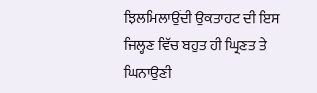ਝਿਲਮਿਲਾਉਂਦੀ ਉਕਤਾਹਟ ਦੀ ਇਸ ਜਿਲ੍ਹਣ ਵਿੱਚ ਬਹੁਤ ਹੀ ਘ੍ਰਿਣਤ ਤੇ ਘਿਨਾਉਣੀ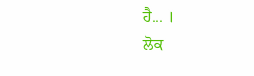ਹੈ... ।
ਲੋਕ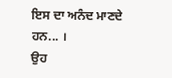ਇਸ ਦਾ ਅਨੰਦ ਮਾਣਦੇ ਹਨ... ।
ਉਹ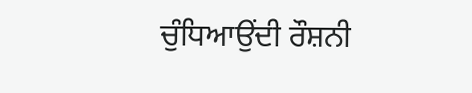ਚੁੰਧਿਆਉਂਦੀ ਰੌਸ਼ਨੀ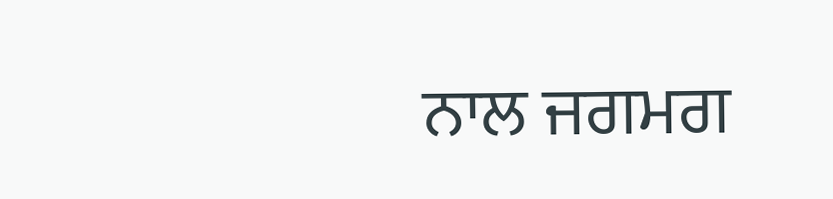ਨਾਲ ਜਗਮਗ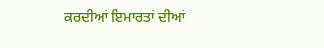ਕਰਦੀਆਂ ਇਮਾਰਤਾਂ ਦੀਆਂ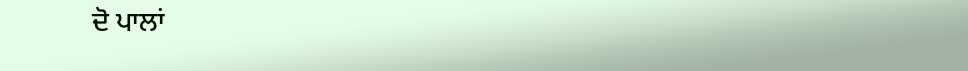ਦੋ ਪਾਲਾਂ